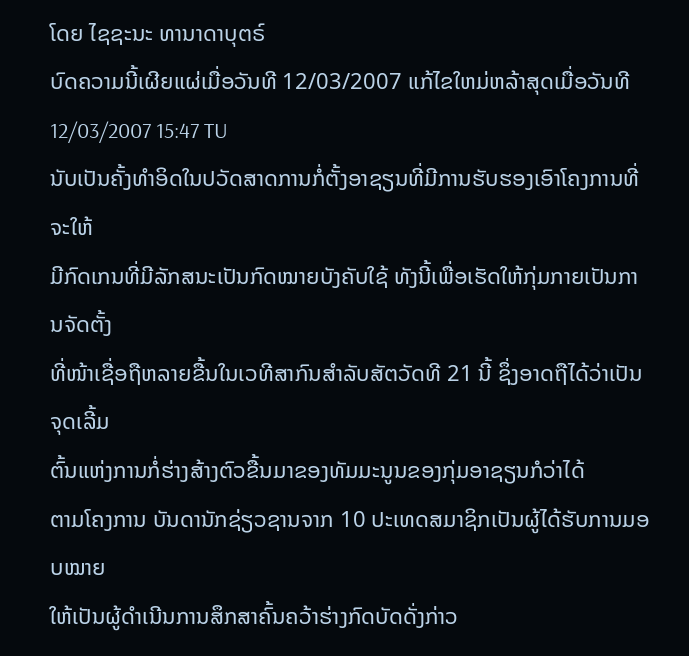ໂດຍ ໄຊຊະນະ ທານາດາບຸຕຣ໌
ບົດຄວາມນີ້ເຜີຍແຜ່ເມື່ອວັນທີ 12/03/2007 ແກ້ໄຂໃຫມ່ຫລ້າສຸດເມື່ອວັນທີ 12/03/2007 15:47 TU
ນັບເປັນຄັ້ງທຳອິດໃນປວັດສາດການກໍ່ຕັ້ງອາຊຽນທີ່ມີການຮັບຮອງເອົາໂຄງການທີ່ຈະໃຫ້
ມີກົດເກນທີ່ມີລັກສນະເປັນກົດໝາຍບັງຄັບໃຊ້ ທັງນີ້ເພື່ອເຮັດໃຫ້ກຸ່ມກາຍເປັນການຈັດຕັ້ງ
ທີ່ໜ້າເຊື່ອຖືຫລາຍຂື້ນໃນເວທີສາກົນສຳລັບສັຕວັດທີ 21 ນີ້ ຊຶ່ງອາດຖືໄດ້ວ່າເປັນຈຸດເລີ້ມ
ຕົ້ນແຫ່ງການກໍ່ຮ່າງສ້າງຕົວຂື້ນມາຂອງທັມມະນູນຂອງກຸ່ມອາຊຽນກໍວ່າໄດ້
ຕາມໂຄງການ ບັນດານັກຊ່ຽວຊານຈາກ 10 ປະເທດສມາຊິກເປັນຜູ້ໄດ້ຮັບການມອບໝາຍ
ໃຫ້ເປັນຜູ້ດຳເນີນການສຶກສາຄົ້ນຄວ້າຮ່າງກົດບັດດັ່ງກ່າວ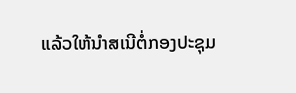ແລ້ວໃຫ້ນຳສເນີຕໍ່ກອງປະຊຸມ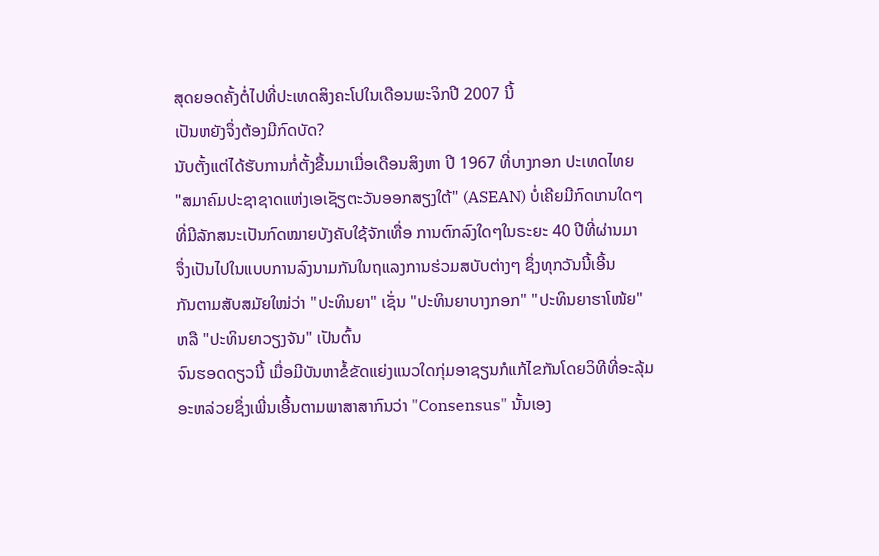ສຸດຍອດຄັ້ງຕໍ່ໄປທີ່ປະເທດສິງຄະໂປໃນເດືອນພະຈິກປີ 2007 ນີ້
ເປັນຫຍັງຈຶ່ງຕ້ອງມີກົດບັດ?
ນັບຕັ້ງແຕ່ໄດ້ຮັບການກໍ່ຕັ້ງຂື້ນມາເມື່ອເດືອນສິງຫາ ປີ 1967 ທີ່ບາງກອກ ປະເທດໄທຍ
"ສມາຄົມປະຊາຊາດແຫ່ງເອເຊັຽຕະວັນອອກສຽງໃຕ້" (ASEAN) ບໍ່ເຄີຍມີກົດເກນໃດໆ
ທີ່ມີລັກສນະເປັນກົດໝາຍບັງຄັບໃຊ້ຈັກເທື່ອ ການຕົກລົງໃດໆໃນຣະຍະ 40 ປີທີ່ຜ່ານມາ
ຈຶ່ງເປັນໄປໃນແບບການລົງນາມກັນໃນຖແລງການຮ່ວມສບັບຕ່າງໆ ຊຶ່ງທຸກວັນນີ້ເອີ້ນ
ກັນຕາມສັບສມັຍໃໝ່ວ່າ "ປະທິນຍາ" ເຊັ່ນ "ປະທິນຍາບາງກອກ" "ປະທິນຍາຮາໂໜ້ຍ"
ຫລື "ປະທິນຍາວຽງຈັນ" ເປັນຕົ້ນ
ຈົນຮອດດຽວນີ້ ເມື່ອມີບັນຫາຂໍ້ຂັດແຍ່ງແນວໃດກຸ່ມອາຊຽນກໍແກ້ໄຂກັນໂດຍວິທີທີ່ອະລຸ້ມ
ອະຫລ່ວຍຊຶ່ງເພີ່ນເອີ້ນຕາມພາສາສາກົນວ່າ "Consensus" ນັ້ນເອງ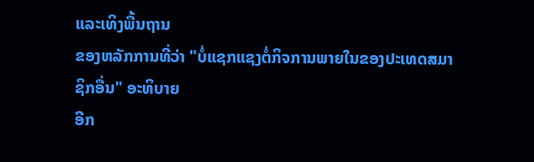ແລະເທິງພື້ນຖານ
ຂອງຫລັກການທີ່ວ່າ "ບໍ່ແຊກແຊງຕໍ່ກິຈການພາຍໃນຂອງປະເທດສມາຊິກອື່ນ" ອະທິບາຍ
ອີກ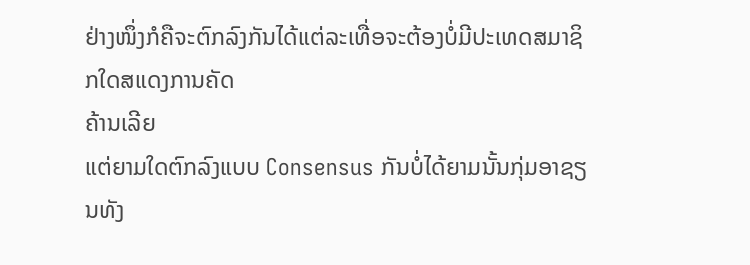ຢ່າງໜຶ່ງກໍຄືຈະຕົກລົງກັນໄດ້ແຕ່ລະເທື່ອຈະຕ້ອງບໍ່ມີປະເທດສມາຊິກໃດສແດງການຄັດ
ຄ້ານເລີຍ
ແຕ່ຍາມໃດຕົກລົງແບບ Consensus ກັນບໍ່ໄດ້ຍາມນັ້ນກຸ່ມອາຊຽນທັງ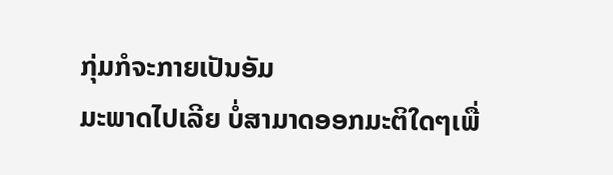ກຸ່ມກໍຈະກາຍເປັນອັມ
ມະພາດໄປເລີຍ ບໍ່ສາມາດອອກມະຕິໃດໆເພື່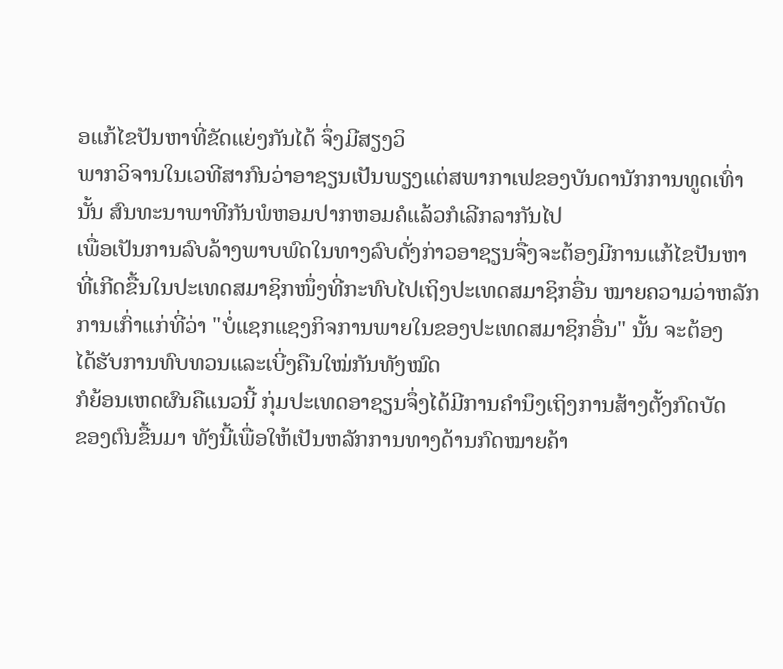ອແກ້ໄຂປັນຫາທີ່ຂັດແຍ່ງກັນໄດ້ ຈຶ່ງມີສຽງວິ
ພາກວິຈານໃນເວທີສາກົນວ່າອາຊຽນເປັນພຽງແຕ່ສພາກາເຟຂອງບັນດານັກການທູດເທົ່າ
ນັ້ນ ສົນທະນາພາທີກັນພໍຫອມປາກຫອມຄໍແລ້ວກໍເລີກລາກັນໄປ
ເພື່ອເປັນການລົບລ້າງພາບພົດໃນທາງລົບດັ່ງກ່າວອາຊຽນຈື່ງຈະຕ້ອງມີການແກ້ໄຂປັນຫາ
ທີ່ເກີດຂື້ນໃນປະເທດສມາຊິກໜຶ່ງທີ່ກະທົບໄປເຖິງປະເທດສມາຊິກອື່ນ ໝາຍຄວາມວ່າຫລັກ
ການເກົ່າແກ່ທີ່ວ່າ "ບໍ່ແຊກແຊງກິຈການພາຍໃນຂອງປະເທດສມາຊິກອື່ນ" ນັ້ນ ຈະຕ້ອງ
ໄດ້ຮັບການທົບທວນແລະເບີ່ງຄືນໃໝ່ກັນທັງໝົດ
ກໍຍ້ອນເຫດຜົນຄືແນວນີ້ ກຸ່ມປະເທດອາຊຽນຈຶ່ງໄດ້ມີການຄຳນຶງເຖິງການສ້າງຕັ້ງກົດບັດ
ຂອງຕົນຂື້ນມາ ທັງນີ້ເພື່ອໃຫ້ເປັນຫລັກການທາງດ້ານກົດໝາຍຄ້າ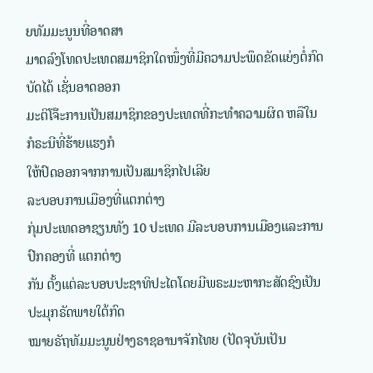ຍທັມມະນູນທີ່ອາດສາ
ມາດລົງໂທດປະເທດສມາຊິກໃດໜຶ່ງທີ່ມີຄວາມປະພຶດຂັດແຍ່ງຕໍ່ກົດບັດໄດ້ ເຊັ່ນອາດອອກ
ມະຕິໂຈ໊ະການເປັນສມາຊິກຂອງປະເທດທີ່ກະທຳຄວາມຜິດ ຫລືໃນກໍຣະນີທີ່ຮ້າຍແຮງກໍ
ໃຫ້ປົດອອກຈາກການເປັນສມາຊິກໄປເລີຍ
ລະບອບການເມືອງທີ່ແຕກຕ່າງ
ກຸ່ມປະເທດອາຊຽນທັງ 10 ປະເທດ ມີລະບອບການເມືອງແລະການປົກຄອງທີ່ ແຕກຕ່າງ
ກັນ ຕັ້ງແຕ່ລະບອບປະຊາທິປະໄຕໂດຍມີພຣະມະຫາກະສັດຊົງເປັນປະມຸກຣັດພາຍໃຕ້ກົດ
ໝາຍຣັຖທັມມະນູນຢ່າງຣາຊອານາຈັກໄທຍ (ປັດຈຸບັນເປັນ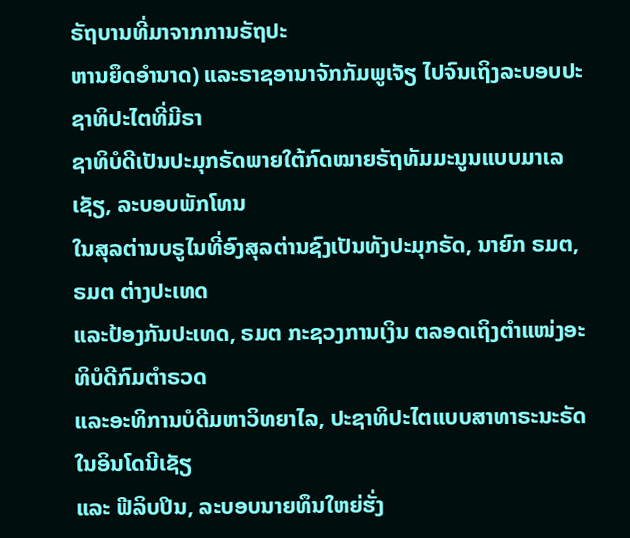ຣັຖບານທີ່ມາຈາກການຣັຖປະ
ຫານຍຶດອຳນາດ) ແລະຣາຊອານາຈັກກັມພູເຈັຽ ໄປຈົນເຖິງລະບອບປະຊາທິປະໄຕທີ່ມີຣາ
ຊາທິບໍດີເປັນປະມຸກຣັດພາຍໃຕ້ກົດໝາຍຣັຖທັມມະນູນແບບມາເລເຊັຽ, ລະບອບພັກໂທນ
ໃນສຸລຕ່ານບຣູໄນທີ່ອົງສຸລຕ່ານຊົງເປັນທັງປະມຸກຣັດ, ນາຍົກ ຣມຕ, ຣມຕ ຕ່າງປະເທດ
ແລະປ້ອງກັນປະເທດ, ຣມຕ ກະຊວງການເງິນ ຕລອດເຖິງຕຳແໜ່ງອະທິບໍດີກົມຕຳຣວດ
ແລະອະທິການບໍດີມຫາວິທຍາໄລ, ປະຊາທິປະໄຕແບບສາທາຣະນະຣັດໃນອິນໂດນີເຊັຽ
ແລະ ຟີລິບປິນ, ລະບອບນາຍທຶນໃຫຍ່ຮັ່ງ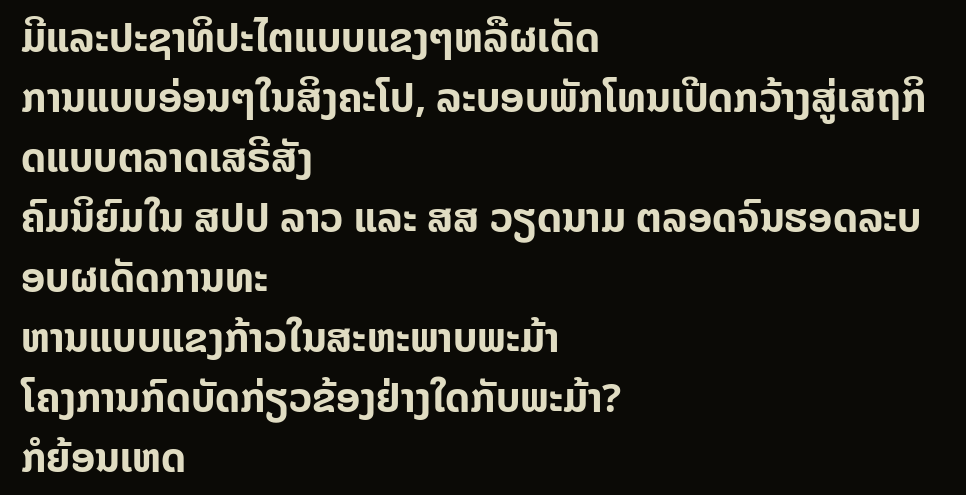ມີແລະປະຊາທິປະໄຕແບບແຂງໆຫລືຜເດັດ
ການແບບອ່ອນໆໃນສິງຄະໂປ, ລະບອບພັກໂທນເປີດກວ້າງສູ່ເສຖກິດແບບຕລາດເສຣີສັງ
ຄົມນິຍົມໃນ ສປປ ລາວ ແລະ ສສ ວຽດນາມ ຕລອດຈົນຮອດລະບອບຜເດັດການທະ
ຫານແບບແຂງກ້າວໃນສະຫະພາບພະມ້າ
ໂຄງການກົດບັດກ່ຽວຂ້ອງຢ່າງໃດກັບພະມ້າ?
ກໍຍ້ອນເຫດ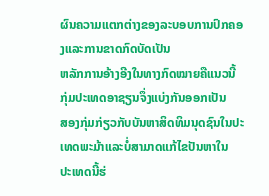ຜົນຄວາມແຕກຕ່າງຂອງລະບອບການປົກຄອງແລະການຂາດກົດບັດເປັນ
ຫລັກການອ້າງອີງໃນທາງກົດໝາຍຄືແນວນີ້ ກຸ່ມປະເທດອາຊຽນຈຶ່ງແບ່ງກັນອອກເປັນ
ສອງກຸ່ມກ່ຽວກັບບັນຫາສິດທິມນຸດຊົນໃນປະເທດພະມ້າແລະບໍ່ສາມາດແກ້ໄຂປັນຫາໃນ
ປະເທດນີ້ຮ່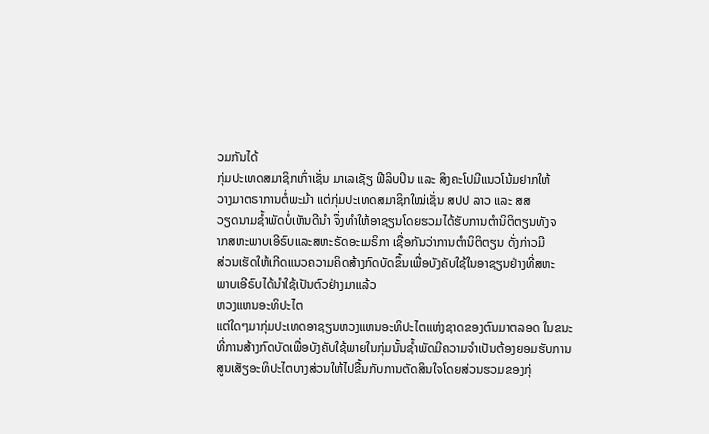ວມກັນໄດ້
ກຸ່ມປະເທດສມາຊິກເກົ່າເຊັ່ນ ມາເລເຊັຽ ຟີລິບປິນ ແລະ ສິງຄະໂປມີແນວໂນ້ມຢາກໃຫ້
ວາງມາຕຣາການຕໍ່ພະມ້າ ແຕ່ກຸ່ມປະເທດສມາຊິກໃໝ່ເຊັ່ນ ສປປ ລາວ ແລະ ສສ
ວຽດນາມຊ້ຳພັດບໍ່ເຫັນດີນຳ ຈຶ່ງທຳໃຫ້ອາຊຽນໂດຍຮວມໄດ້ຮັບການຕຳນິຕິຕຽນທັງຈ
າກສຫະພາບເອີຣົບແລະສຫະຣັດອະເມຣິກາ ເຊື່ອກັນວ່າການຕຳນິຕິຕຽນ ດັ່ງກ່າວມີ
ສ່ວນເຮັດໃຫ້ເກີດແນວຄວາມຄິດສ້າງກົດບັດຂຶ້ນເພື່ອບັງຄັບໃຊ້ໃນອາຊຽນຢ່າງທີ່ສຫະ
ພາບເອີຣົບໄດ້ນຳໃຊ້ເປັນຕົວຢ່າງມາແລ້ວ
ຫວງແຫນອະທິປະໄຕ
ແຕ່ໃດໆມາກຸ່ມປະເທດອາຊຽນຫວງແຫນອະທິປະໄຕແຫ່ງຊາດຂອງຕົນມາຕລອດ ໃນຂນະ
ທີ່ການສ້າງກົດບັດເພື່ອບັງຄັບໃຊ້ພາຍໃນກຸ່ມນັ້ນຊ້ຳພັດມີຄວາມຈຳເປັນຕ້ອງຍອມຮັບການ
ສູນເສັຽອະທິປະໄຕບາງສ່ວນໃຫ້ໄປຂື້ນກັບການຕັດສິນໃຈໂດຍສ່ວນຮວມຂອງກຸ່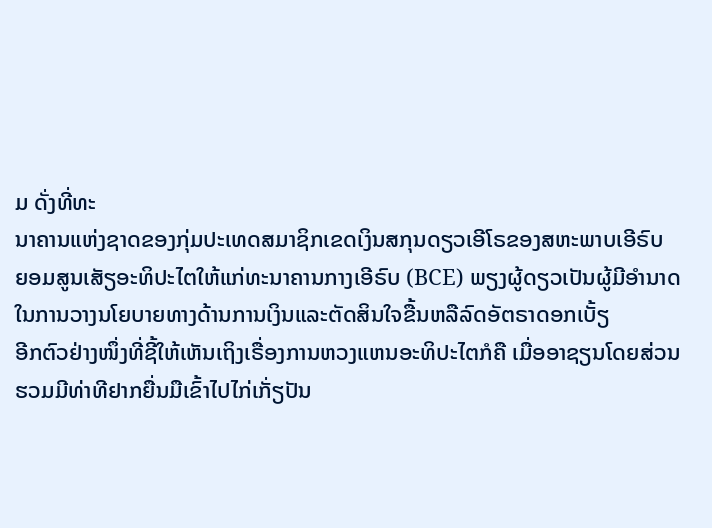ມ ດັ່ງທີ່ທະ
ນາຄານແຫ່ງຊາດຂອງກຸ່ມປະເທດສມາຊິກເຂດເງິນສກຸນດຽວເອີໂຣຂອງສຫະພາບເອີຣົບ
ຍອມສູນເສັຽອະທິປະໄຕໃຫ້ແກ່ທະນາຄານກາງເອີຣົບ (BCE) ພຽງຜູ້ດຽວເປັນຜູ້ມີອຳນາດ
ໃນການວາງນໂຍບາຍທາງດ້ານການເງິນແລະຕັດສິນໃຈຂື້ນຫລືລົດອັຕຣາດອກເບັ້ຽ
ອີກຕົວຢ່າງໜຶ່ງທີ່ຊີ້ໃຫ້ເຫັນເຖິງເຣື່ອງການຫວງແຫນອະທິປະໄຕກໍຄື ເມື່ອອາຊຽນໂດຍສ່ວນ
ຮວມມີທ່າທີຢາກຍື່ນມືເຂົ້າໄປໄກ່ເກັ່ຽປັນ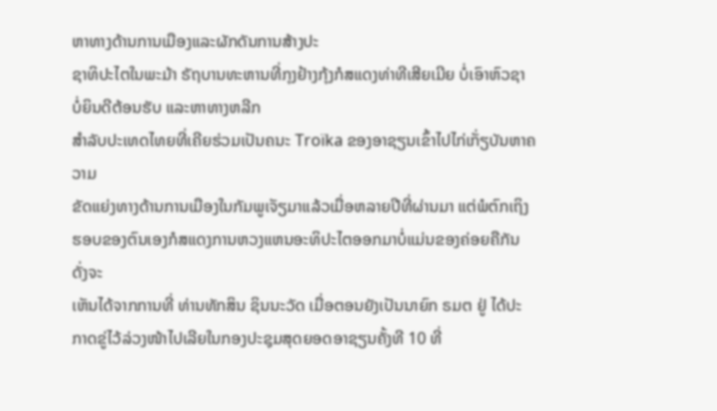ຫາທາງດ້ານການເມືອງແລະຜັກດັນການສ້າງປະ
ຊາທິປະໄຕໃນພະມ້າ ຣັຖບານທະຫານທີ່ກຸງຢ້າງກຸ້ງກໍສແດງທ່າທີເສີຍເມີຍ ບໍ່ເອົາຫົວຊາ
ບໍ່ຍິນດີຕ້ອນຮັບ ແລະຫາທາງຫລີກ
ສຳລັບປະເທດໄທຍທີ່ເຄີຍຮ່ວມເປັນຄນະ Troïka ຂອງອາຊຽນເຂົ້າໄປໄກ່ເກັ່ຽບັນຫາຄວາມ
ຂັດແຍ່ງທາງດ້ານການເມືອງໃນກັມພູເຈັຽມາແລ້ວເມື່ອຫລາຍປີທີ່ຜ່ານມາ ແຕ່ພໍຕົກເຖິງ
ຮອບຂອງຕົນເອງກໍສແດງການຫວງແຫນອະທິປະໄຕອອກມາບໍ່ແມ່ນຂອງຄ່ອຍຄືກັນ ດັ່ງຈະ
ເຫັນໄດ້ຈາກການທີ່ ທ່ານທັກສິນ ຊິນນະວັດ ເມື່ອຕອນຍັງເປັນນາຍົກ ຣມຕ ຢູ່ ໄດ້ປະ
ກາດຂູ່ໄວ້ລ່ວງໜ້າໄປເລີຍໃນກອງປະຊຸມສຸດຍອດອາຊຽນຄັ້ງທີ 10 ທີ່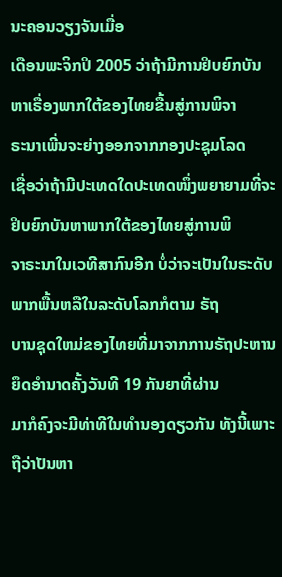ນະຄອນວຽງຈັນເມື່ອ
ເດືອນພະຈິກປິ 2005 ວ່າຖ້າມີການຢິບຍົກບັນຫາເຣື່ອງພາກໃຕ້ຂອງໄທຍຂື້ນສູ່ການພິຈາ
ຣະນາເພີ່ນຈະຍ່າງອອກຈາກກອງປະຊຸມໂລດ
ເຊື່ອວ່າຖ້າມີປະເທດໃດປະເທດໜຶ່ງພຍາຍາມທີ່ຈະຢິບຍົກບັນຫາພາກໃຕ້ຂອງໄທຍສູ່ການພິ
ຈາຣະນາໃນເວທີສາກົນອີກ ບໍ່ວ່າຈະເປັນໃນຣະດັບພາກພື້ນຫລືໃນລະດັບໂລກກໍຕາມ ຣັຖ
ບານຊຸດໃຫມ່ຂອງໄທຍທີ່ມາຈາກການຣັຖປະຫານຍຶດອຳນາດຄັ້ງວັນທີ 19 ກັນຍາທີ່ຜ່ານ
ມາກໍຄົງຈະມີທ່າທີໃນທຳນອງດຽວກັນ ທັງນີ້ເພາະຖືວ່າປັນຫາ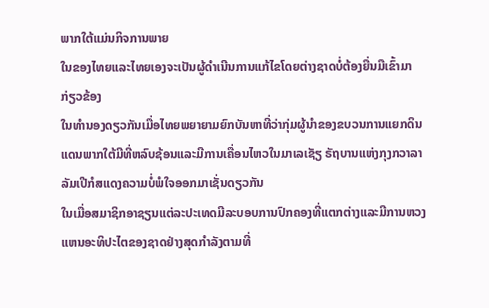ພາກໃຕ້ແມ່ນກິຈການພາຍ
ໃນຂອງໄທຍແລະໄທຍເອງຈະເປັນຜູ້ດຳເນີນການແກ້ໄຂໂດຍຕ່າງຊາດບໍ່ຕ້ອງຍື່ນມືເຂົ້າມາ
ກ່ຽວຂ້ອງ
ໃນທຳນອງດຽວກັນເມື່ອໄທຍພຍາຍາມຍົກບັນຫາທີ່ວ່າກຸ່ມຜູ້ນຳຂອງຂບວນການແຍກດິນ
ແດນພາກໃຕ້ມີທີ່ຫລົບຊ້ອນແລະມີການເຄື່ອນໄຫວໃນມາເລເຊັຽ ຣັຖບານແຫ່ງກຸງກວາລາ
ລັມເປີກໍສແດງຄວາມບໍ່ພໍໃຈອອກມາເຊັ່ນດຽວກັນ
ໃນເມື່ອສມາຊິກອາຊຽນແຕ່ລະປະເທດມີລະບອບການປົກຄອງທີ່ແຕກຕ່າງແລະມີການຫວງ
ແຫນອະທິປະໄຕຂອງຊາດຢ່າງສຸດກຳລັງຕາມທີ່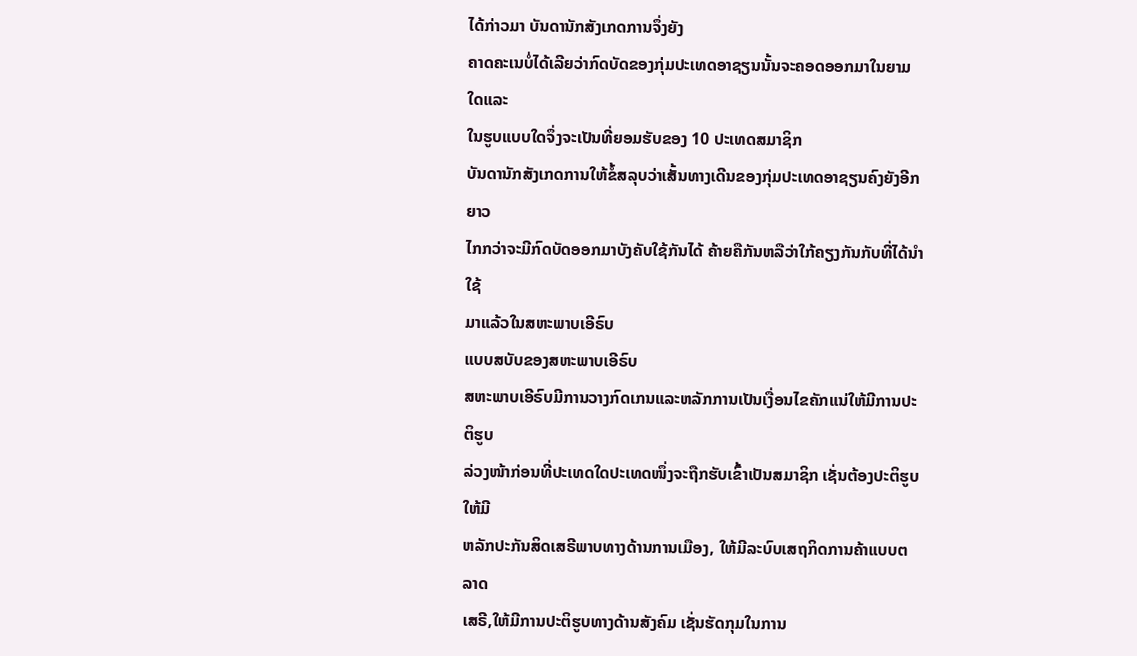ໄດ້ກ່າວມາ ບັນດານັກສັງເກດການຈຶ່ງຍັງ
ຄາດຄະເນບໍ່ໄດ້ເລີຍວ່າກົດບັດຂອງກຸ່ມປະເທດອາຊຽນນັ້ນຈະຄອດອອກມາໃນຍາມໃດແລະ
ໃນຮູບແບບໃດຈຶ່ງຈະເປັນທີ່ຍອມຮັບຂອງ 10 ປະເທດສມາຊິກ
ບັນດານັກສັງເກດການໃຫ້ຂໍ້ສລຸບວ່າເສັ້ນທາງເດີນຂອງກຸ່ມປະເທດອາຊຽນຄົງຍັງອີກຍາວ
ໄກກວ່າຈະມີກົດບັດອອກມາບັງຄັບໃຊ້ກັນໄດ້ ຄ້າຍຄືກັນຫລືວ່າໃກ້ຄຽງກັນກັບທີ່ໄດ້ນຳໃຊ້
ມາແລ້ວໃນສຫະພາບເອີຣົບ
ແບບສບັບຂອງສຫະພາບເອີຣົບ
ສຫະພາບເອີຣົບມີການວາງກົດເກນແລະຫລັກການເປັນເງື່ອນໄຂຄັກແນ່ໃຫ້ມີການປະຕິຮູບ
ລ່ວງໜ້າກ່ອນທີ່ປະເທດໃດປະເທດໜຶ່ງຈະຖືກຮັບເຂົ້າເປັນສມາຊິກ ເຊັ່ນຕ້ອງປະຕິຮູບໃຫ້ມີ
ຫລັກປະກັນສິດເສຣີພາບທາງດ້ານການເມືອງ, ໃຫ້ມີລະບົບເສຖກິດການຄ້າແບບຕລາດ
ເສຣີ,ໃຫ້ມີການປະຕິຮູບທາງດ້ານສັງຄົມ ເຊັ່ນຮັດກຸມໃນການ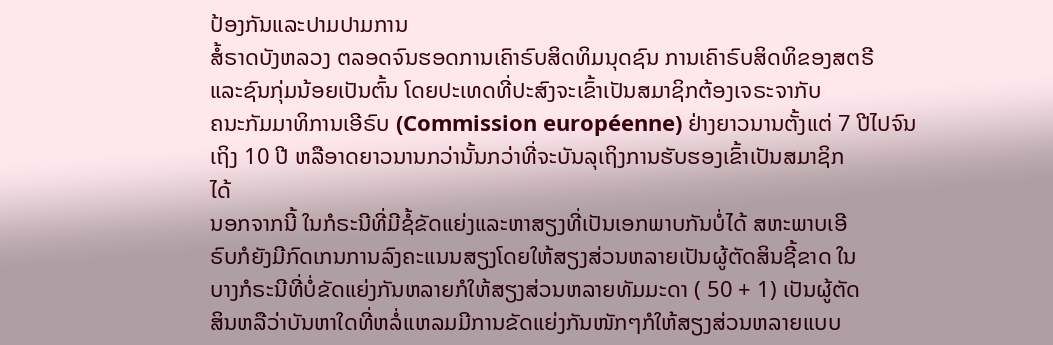ປ້ອງກັນແລະປາມປາມການ
ສໍ້ຣາດບັງຫລວງ ຕລອດຈົນຮອດການເຄົາຣົບສິດທິມນຸດຊົນ ການເຄົາຣົບສິດທິຂອງສຕຣີ
ແລະຊົນກຸ່ມນ້ອຍເປັນຕົ້ນ ໂດຍປະເທດທີ່ປະສົງຈະເຂົ້າເປັນສມາຊິກຕ້ອງເຈຣະຈາກັບ
ຄນະກັມມາທິການເອີຣົບ (Commission européenne) ຢ່າງຍາວນານຕັ້ງແຕ່ 7 ປີໄປຈົນ
ເຖິງ 10 ປີ ຫລືອາດຍາວນານກວ່ານັ້ນກວ່າທີ່ຈະບັນລຸເຖິງການຮັບຮອງເຂົ້າເປັນສມາຊິກ
ໄດ້
ນອກຈາກນີ້ ໃນກໍຣະນີທີ່ມີຊໍ້ຂັດແຍ່ງແລະຫາສຽງທີ່ເປັນເອກພາບກັນບໍ່ໄດ້ ສຫະພາບເອີ
ຣົບກໍຍັງມີກົດເກນການລົງຄະແນນສຽງໂດຍໃຫ້ສຽງສ່ວນຫລາຍເປັນຜູ້ຕັດສິນຊີ້ຂາດ ໃນ
ບາງກໍຣະນີທີ່ບໍ່ຂັດແຍ່ງກັນຫລາຍກໍໃຫ້ສຽງສ່ວນຫລາຍທັມມະດາ ( 50 + 1) ເປັນຜູ້ຕັດ
ສິນຫລືວ່າບັນຫາໃດທີ່ຫລໍ່ແຫລມມີການຂັດແຍ່ງກັນໜັກໆກໍໃຫ້ສຽງສ່ວນຫລາຍແບບ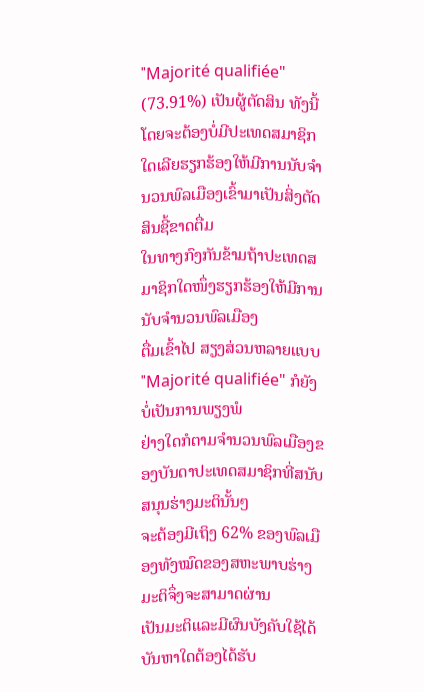"Majorité qualifiée" (73.91%) ເປັນຜູ້ຕັດສິນ ທັງນີ້ໂດຍຈະຕ້ອງບໍ່ມີປະເທດສມາຊິກ
ໃດເລີຍຮຽກຮ້ອງໃຫ້ມີການນັບຈຳນວນພົລເມືອງເຂົ້າມາເປັນສິ່ງຕັດສິນຊີ້ຂາດຕື່ມ
ໃນທາງກົງກັນຂ້າມຖ້າປະເທດສມາຊິກໃດໜຶ່ງຮຽກຮ້ອງໃຫ້ມີການນັບຈຳນວນພົລເມືອງ
ຕື່ມເຂົ້າໄປ ສຽງສ່ວນຫລາຍແບບ "Majorité qualifiée" ກໍຍັງບໍ່ເປັນການພຽງພໍ
ຢ່າງໃດກໍຕາມຈຳນວນພົລເມືອງຂອງບັນດາປະເທດສມາຊິກທີ່ສນັບສນຸນຮ່າງມະຕິນັ້ນໆ
ຈະຕ້ອງມີເຖິງ 62% ຂອງພົລເມືອງທັງໝົດຂອງສຫະພາບຮ່າງມະຕິຈຶ່ງຈະສາມາດຜ່ານ
ເປັນມະຕິແລະມີຜົນບັງຄັບໃຊ້ໄດ້ ບັນຫາໃດຕ້ອງໄດ້ຮັບ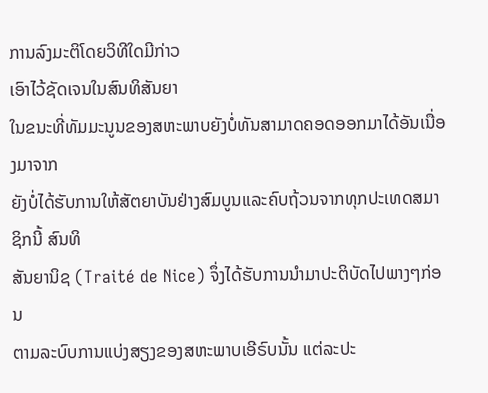ການລົງມະຕິໂດຍວິທີໃດມີກ່າວ
ເອົາໄວ້ຊັດເຈນໃນສົນທິສັນຍາ
ໃນຂນະທີ່ທັມມະນູນຂອງສຫະພາບຍັງບໍ່ທັນສາມາດຄອດອອກມາໄດ້ອັນເນື່ອງມາຈາກ
ຍັງບໍ່ໄດ້ຮັບການໃຫ້ສັຕຍາບັນຢ່າງສົມບູນແລະຄົບຖ້ວນຈາກທຸກປະເທດສມາຊິກນີ້ ສົນທິ
ສັນຍານິຊ (Traité de Nice) ຈຶ່ງໄດ້ຮັບການນຳມາປະຕິບັດໄປພາງໆກ່ອນ
ຕາມລະບົບການແບ່ງສຽງຂອງສຫະພາບເອີຣົບນັ້ນ ແຕ່ລະປະ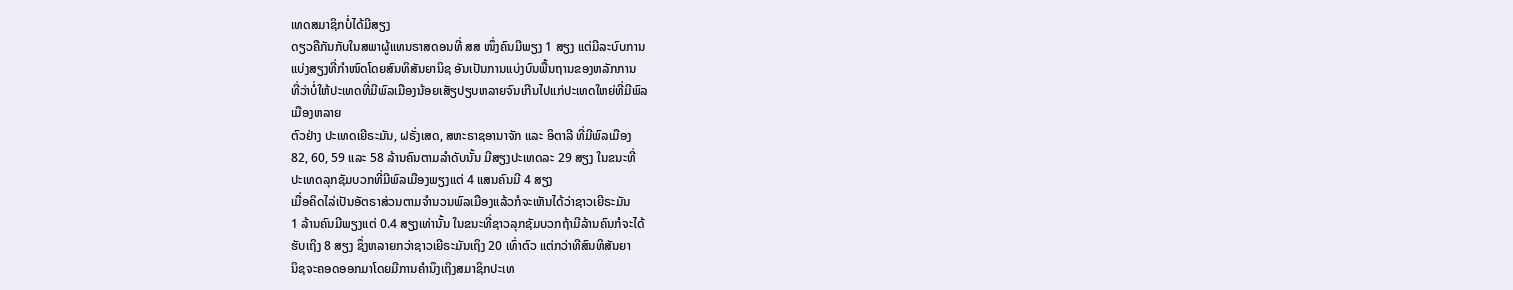ເທດສມາຊິກບໍ່ໄດ້ມີສຽງ
ດຽວຄືກັນກັບໃນສພາຜູ້ແທນຣາສດອນທີ່ ສສ ໜຶ່ງຄົນມີພຽງ 1 ສຽງ ແຕ່ມີລະບົບການ
ແບ່ງສຽງທີ່ກຳໜົດໂດຍສົນທິສັນຍານິຊ ອັນເປັນການແບ່ງບົນພື້ນຖານຂອງຫລັກການ
ທີ່ວ່າບໍ່ໃຫ້ປະເທດທີ່ມີພົລເມືອງນ້ອຍເສັຽປຽບຫລາຍຈົນເກີນໄປແກ່ປະເທດໃຫຍ່ທີ່ມີພົລ
ເມືອງຫລາຍ
ຕົວຢ່າງ ປະເທດເຍີຣະມັນ, ຝຣັ່ງເສດ, ສຫະຣາຊອານາຈັກ ແລະ ອິຕາລີ ທີ່ມີພົລເມືອງ
82, 60, 59 ແລະ 58 ລ້ານຄົນຕາມລຳດັບນັ້ນ ມີສຽງປະເທດລະ 29 ສຽງ ໃນຂນະທີ່
ປະເທດລຸກຊັມບວກທີ່ມີພົລເມືອງພຽງແຕ່ 4 ແສນຄົນມີ 4 ສຽງ
ເມື່ອຄິດໄລ່ເປັນອັຕຣາສ່ວນຕາມຈຳນວນພົລເມືອງແລ້ວກໍຈະເຫັນໄດ້ວ່າຊາວເຍີຣະມັນ
1 ລ້ານຄົນມີພຽງແຕ່ 0.4 ສຽງເທ່ານັ້ນ ໃນຂນະທີ່ຊາວລຸກຊັມບວກຖ້າມີລ້ານຄົນກໍຈະໄດ້
ຮັບເຖິງ 8 ສຽງ ຊຶ່ງຫລາຍກວ່າຊາວເຍີຣະມັນເຖິງ 20 ເທົ່າຕົວ ແຕ່ກວ່າທີສົນທິສັນຍາ
ນິຊຈະຄອດອອກມາໂດຍມີການຄຳນຶງເຖິງສມາຊິກປະເທ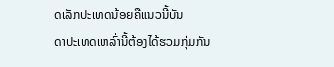ດເລັກປະເທດນ້ອຍຄືແນວນີ້ບັນ
ດາປະເທດເຫລົ່ານີ້ຕ້ອງໄດ້ຮວມກຸ່ມກັນ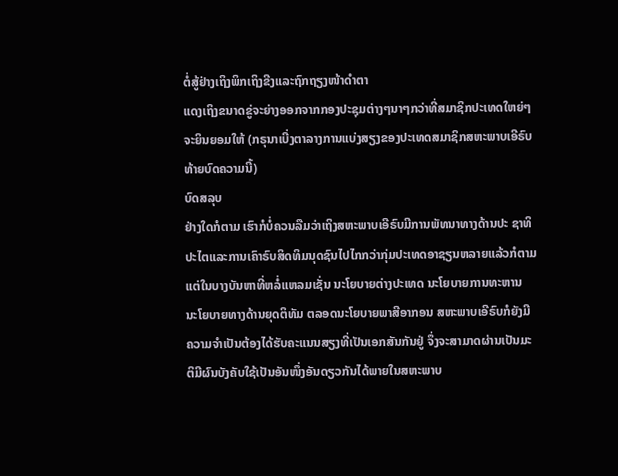ຕໍ່ສູ້ຢ່າງເຖິງພິກເຖິງຂີງແລະຖົກຖຽງໜ້າດຳຕາ
ແດງເຖິງຂນາດຂູ່ຈະຍ່າງອອກຈາກກອງປະຊຸມຕ່າງໆນາໆກວ່າທີ່ສມາຊິກປະເທດໃຫຍ່ໆ
ຈະຍິນຍອມໃຫ້ (ກຣຸນາເບີ່ງຕາລາງການແບ່ງສຽງຂອງປະເທດສມາຊິກສຫະພາບເອີຣົບ
ທ້າຍບົດຄວາມນີ້)
ບົດສລຸບ
ຢ່າງໃດກໍຕາມ ເຮົາກໍບໍ່ຄວນລືມວ່າເຖິງສຫະພາບເອີຣົບມີການພັທນາທາງດ້ານປະ ຊາທິ
ປະໄຕແລະການເຄົາຣົບສິດທິມນຸດຊົນໄປໄກກວ່າກຸ່ມປະເທດອາຊຽນຫລາຍແລ້ວກໍຕາມ
ແຕ່ໃນບາງບັນຫາທີ່ຫລໍ່ແຫລມເຊັ່ນ ນະໂຍບາຍຕ່າງປະເທດ ນະໂຍບາຍການທະຫານ
ນະໂຍບາຍທາງດ້ານຍຸດຕິທັມ ຕລອດນະໂຍບາຍພາສີອາກອນ ສຫະພາບເອີຣົບກໍຍັງມີ
ຄວາມຈຳເປັນຕ້ອງໄດ້ຮັບຄະແນນສຽງທີ່ເປັນເອກສັນກັນຢູ່ ຈຶ່ງຈະສາມາດຜ່ານເປັນມະ
ຕິມີຜົນບັງຄັບໃຊ້ເປັນອັນໜຶ່ງອັນດຽວກັນໄດ້ພາຍໃນສຫະພາບ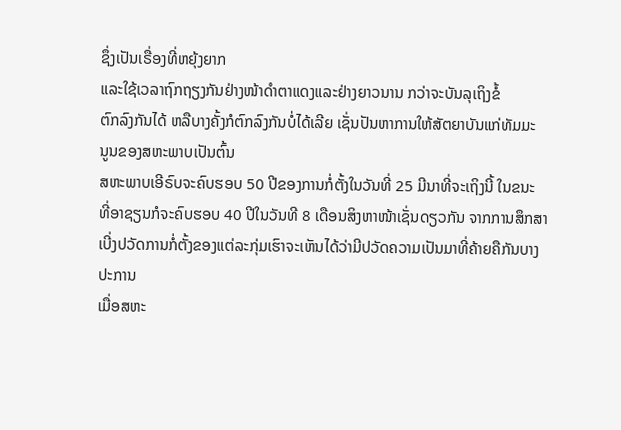ຊຶ່ງເປັນເຣື່ອງທີ່ຫຍຸ້ງຍາກ
ແລະໃຊ້ເວລາຖົກຖຽງກັນຢ່າງໜ້າດຳຕາແດງແລະຢ່າງຍາວນານ ກວ່າຈະບັນລຸເຖິງຂໍ້
ຕົກລົງກັນໄດ້ ຫລືບາງຄັ້ງກໍຕົກລົງກັນບໍ່ໄດ້ເລີຍ ເຊັ່ນປັນຫາການໃຫ້ສັຕຍາບັນແກ່ທັມມະ
ນູນຂອງສຫະພາບເປັນຕົ້ນ
ສຫະພາບເອີຣົບຈະຄົບຮອບ 50 ປີຂອງການກໍ່ຕັ້ງໃນວັນທີ່ 25 ມີນາທີ່ຈະເຖິງນີ້ ໃນຂນະ
ທີ່ອາຊຽນກໍຈະຄົບຮອບ 40 ປີໃນວັນທີ 8 ເດືອນສິງຫາໜ້າເຊັ່ນດຽວກັນ ຈາກການສຶກສາ
ເບີ່ງປວັດການກໍ່ຕັ້ງຂອງແຕ່ລະກຸ່ມເຮົາຈະເຫັນໄດ້ວ່າມີປວັດຄວາມເປັນມາທີ່ຄ້າຍຄືກັນບາງ
ປະການ
ເມື່ອສຫະ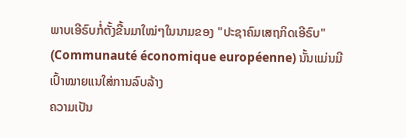ພາບເອີຣົບກໍ່ຕັ້ງຂື້ນມາໃໝ່ໆໃນນາມຂອງ "ປະຊາຄົມເສຖກິດເອີຣົບ"
(Communauté économique européenne) ນັ້ນແມ່ນມີເປົ້າໝາຍແນໃສ່ການລົບລ້າງ
ຄວາມເປັນ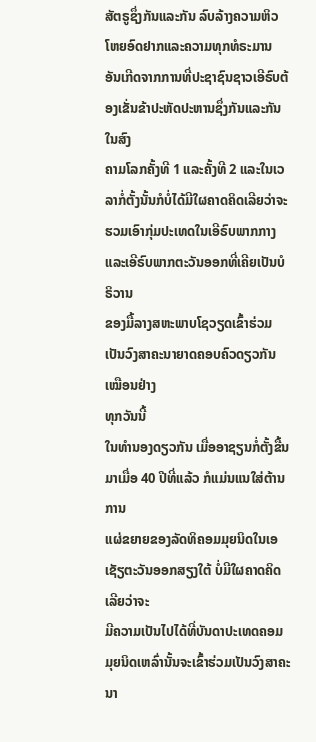ສັຕຣູຊຶ່ງກັນແລະກັນ ລົບລ້າງຄວາມຫິວໂຫຍອົດຢາກແລະຄວາມທຸກທໍຣະມານ
ອັນເກີດຈາກການທີ່ປະຊາຊົນຊາວເອີຣົບຕ້ອງເຂັ່ນຂ້າປະຫັດປະຫານຊຶ່ງກັນແລະກັນໃນສົງ
ຄາມໂລກຄັ້ງທີ 1 ແລະຄັ້ງທີ 2 ແລະໃນເວລາກໍ່ຕັ້ງນັ້ນກໍບໍ່ໄດ້ມີໃຜຄາດຄິດເລີຍວ່າຈະ
ຮວມເອົາກຸ່ມປະເທດໃນເອີຣົບພາກກາງແລະເອີຣົບພາກຕະວັນອອກທີ່ເຄີຍເປັນບໍຣິວານ
ຂອງມື້ລາງສຫະພາບໂຊວຽດເຂົ້າຮ່ວມເປັນວົງສາຄະນາຍາດຄອບຄົວດຽວກັນເໝືອນຢ່າງ
ທຸກວັນນີ້
ໃນທຳນອງດຽວກັນ ເມື່ອອາຊຽນກໍ່ຕັ້ງຂື້ນມາເມື່ອ 40 ປີທີ່ແລ້ວ ກໍແມ່ນແນໃສ່ຕ້ານການ
ແຜ່ຂຍາຍຂອງລັດທິຄອມມຸຍນິດໃນເອເຊັຽຕະວັນອອກສຽງໃຕ້ ບໍ່ມີໃຜຄາດຄິດເລີຍວ່າຈະ
ມີຄວາມເປັນໄປໄດ້ທີ່ບັນດາປະເທດຄອມມຸຍນິດເຫລົ່ານັ້ນຈະເຂົ້າຮ່ວມເປັນວົງສາຄະນາ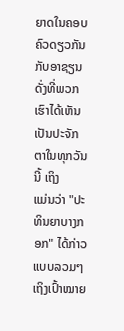ຍາດໃນຄອບຄົວດຽວກັນກັບອາຊຽນດັ່ງທີ່ພວກເຮົາໄດ້ເຫັນເປັນປະຈັກຕາໃນທຸກວັນນີ້ ເຖິງ
ແມ່ນວ່າ "ປະທິນຍາບາງກອກ" ໄດ້ກ່າວແບບລວມໆເຖິງເປົ້າໝາຍ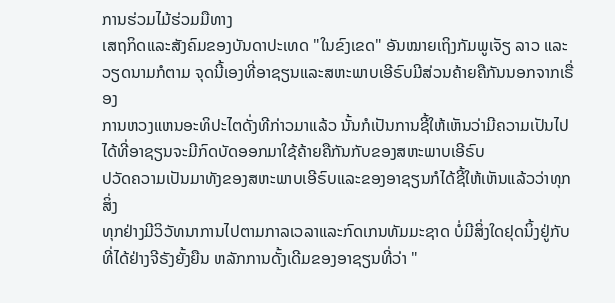ການຮ່ວມໄມ້ຮ່ວມມືທາງ
ເສຖກິດແລະສັງຄົມຂອງບັນດາປະເທດ "ໃນຂົງເຂດ" ອັນໝາຍເຖິງກັມພູເຈັຽ ລາວ ແລະ
ວຽດນາມກໍຕາມ ຈຸດນີ້ເອງທີ່ອາຊຽນແລະສຫະພາບເອີຣົບມີສ່ວນຄ້າຍຄືກັນນອກຈາກເຣື່ອງ
ການຫວງແຫນອະທິປະໄຕດັ່ງທີກ່າວມາແລ້ວ ນັ້ນກໍເປັນການຊີ້ໃຫ້ເຫັນວ່າມີຄວາມເປັນໄປ
ໄດ້ທີ່ອາຊຽນຈະມີກົດບັດອອກມາໃຊ້ຄ້າຍຄືກັນກັບຂອງສຫະພາບເອີຣົບ
ປວັດຄວາມເປັນມາທັງຂອງສຫະພາບເອີຣົບແລະຂອງອາຊຽນກໍໄດ້ຊີ້ໃຫ້ເຫັນແລ້ວວ່າທຸກສິ່ງ
ທຸກຢ່າງມີວິວັທນາການໄປຕາມກາລເວລາແລະກົດເກນທັມມະຊາດ ບໍ່ມີສິ່ງໃດຢຸດນິ້ງຢູ່ກັບ
ທີ່ໄດ້ຢ່າງຈີຣັງຍັ້ງຍືນ ຫລັກການດັ້ງເດີມຂອງອາຊຽນທີ່ວ່າ "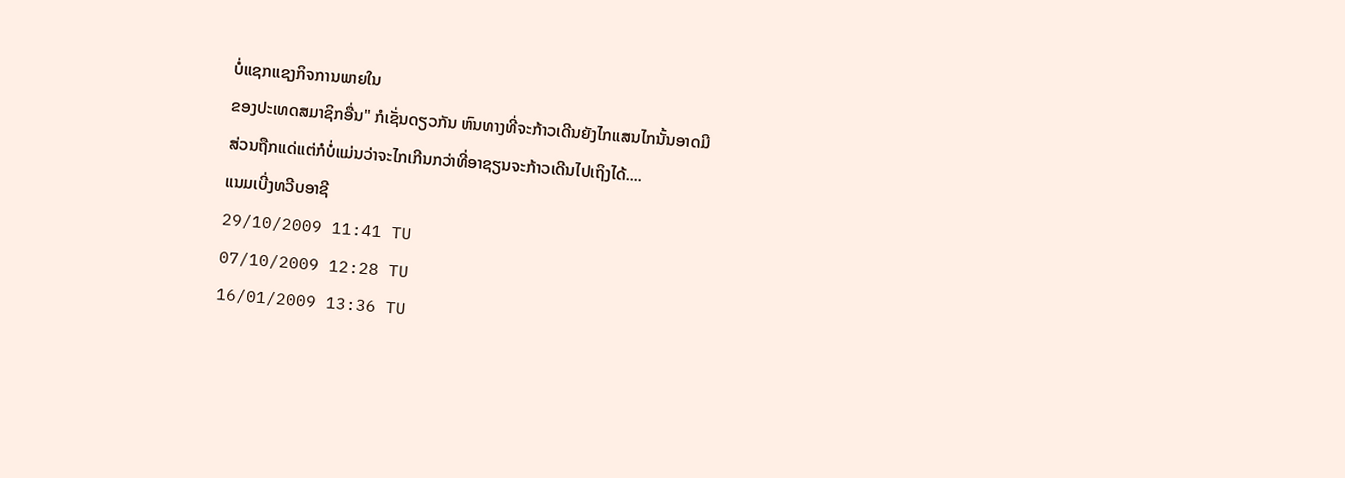ບໍ່ແຊກແຊງກິຈການພາຍໃນ
ຂອງປະເທດສມາຊິກອື່ນ" ກໍເຊັ່ນດຽວກັນ ຫົນທາງທີ່ຈະກ້າວເດີນຍັງໄກແສນໄກນັ້ນອາດມີ
ສ່ວນຖືກແດ່ແຕ່ກໍບໍ່ແມ່ນວ່າຈະໄກເກີນກວ່າທີ່ອາຊຽນຈະກ້າວເດີນໄປເຖິງໄດ້....
ແນມເບີ່ງທວີບອາຊີ
29/10/2009 11:41 TU
07/10/2009 12:28 TU
16/01/2009 13:36 TU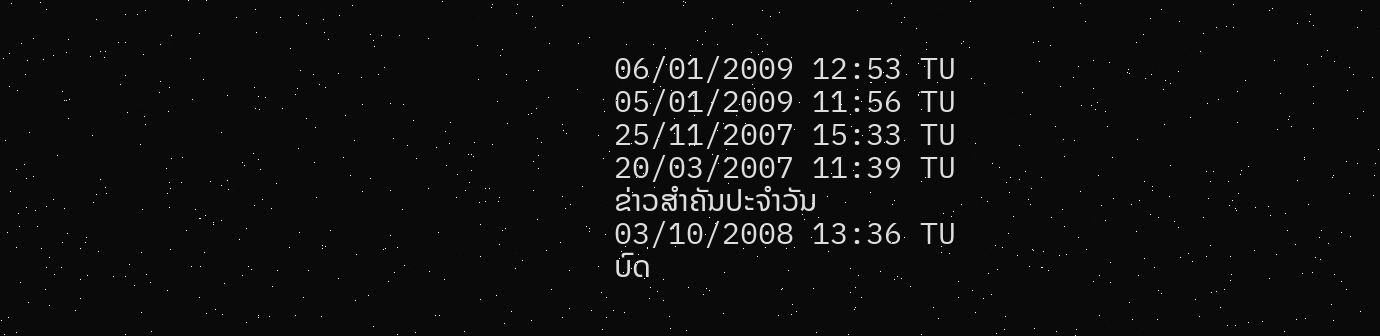06/01/2009 12:53 TU
05/01/2009 11:56 TU
25/11/2007 15:33 TU
20/03/2007 11:39 TU
ຂ່າວສຳຄັນປະຈຳວັນ
03/10/2008 13:36 TU
ບົດ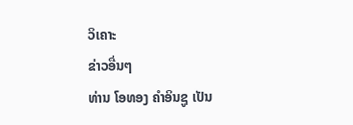ວິເຄາະ
ຂ່າວອື່ນໆ
ທ່ານ ໂອທອງ ຄຳອິນຊູ ເປັນ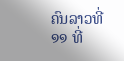ຄົນລາວທີ່ ໑໑ ທີ່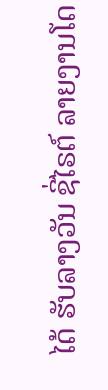ໄດ້ ຮັບລາງວັນ ຊີ່ໄຣຕ໌ ລາຍງານໂດ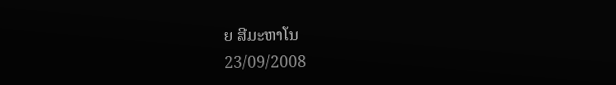ຍ ສີມະຫາໂນ
23/09/2008